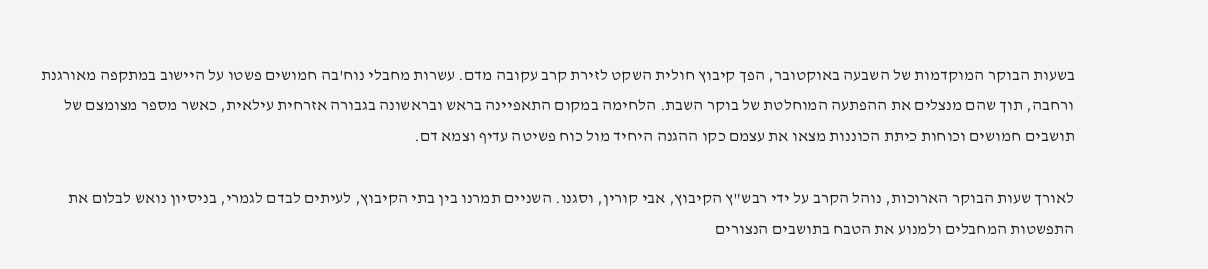בשעות הבוקר המוקדמות של השבעה באוקטובר, הפך קיבוץ חולית השקט לזירת קרב עקובה מדם. עשרות מחבלי נוח'בה חמושים פשטו על היישוב במתקפה מאורגנת ורחבה, תוך שהם מנצלים את ההפתעה המוחלטת של בוקר השבת. הלחימה במקום התאפיינה בראש ובראשונה בגבורה אזרחית עילאית, כאשר מספר מצומצם של תושבים חמושים וכוחות כיתת הכוננות מצאו את עצמם כקו ההגנה היחיד מול כוח פשיטה עדיף וצמא דם.

לאורך שעות הבוקר הארוכות, נוהל הקרב על ידי רבש"ץ הקיבוץ, אבי קורין, וסגנו. השניים תמרנו בין בתי הקיבוץ, לעיתים לבדם לגמרי, בניסיון נואש לבלום את התפשטות המחבלים ולמנוע את הטבח בתושבים הנצורים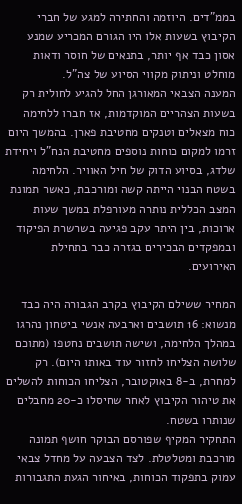בממ"דים. היוזמה והחתירה למגע של חברי הקיבוץ בשעות אלו היו הגורם המכריע שמנע אסון כבד אף יותר, בתנאים של חוסר ודאות מוחלט וניתוק מקווי הסיוע של צה"ל.
המענה הצבאי המאורגן החל להגיע לחולית רק בשעות הצהריים המוקדמות, אז חברו ללחימה כוח מצאלים וטנקים מחטיבת פארן. בהמשך היום זרמו למקום כוחות נוספים מחטיבת הנח"ל ויחידת שלדג, בסיוע הדוק של חיל האוויר. הלחימה בשטח הבנוי הייתה קשה ומורכבת, כאשר תמונת המצב הכללית נותרה מעורפלת במשך שעות ארוכות, בין היתר עקב פגיעה בשרשרת הפיקוד ובמפקדים הבכירים בגזרה כבר בתחילת האירועים.

המחיר ששילם הקיבוץ בקרב הגבורה היה כבד מנשוא: 16 תושבים וארבעה אנשי ביטחון נהרגו במהלך הלחימה, ושישה תושבים נחטפו (מתוכם שלושה הצליחו לחזור עוד באותו היום). רק למחרת, ב-8 באוקטובר, הצליחו הכוחות להשלים את טיהור הקיבוץ לאחר שחיסלו כ-20 מחבלים שנותרו בשטח.
התחקיר המקיף שפורסם הבוקר חושף תמונה מורכבת ומטלטלת. לצד הצבעה על מחדל צבאי עמוק בתפקוד הכוחות, באיחור הגעת התגבורות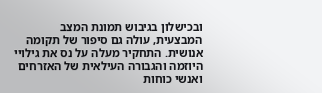ובכישלון בגיבוש תמונת המצב המבצעית, עולה גם סיפור של תקומה אנושית. התחקיר מעלה על נס את גילויי היוזמה והגבורה העילאית של האזרחים ואנשי כוחות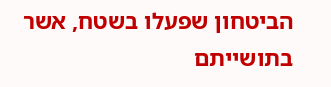הביטחון שפעלו בשטח, אשר בתושייתם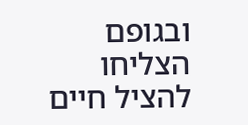ובגופם הצליחו להציל חיים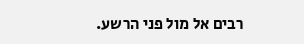רבים אל מול פני הרשע.